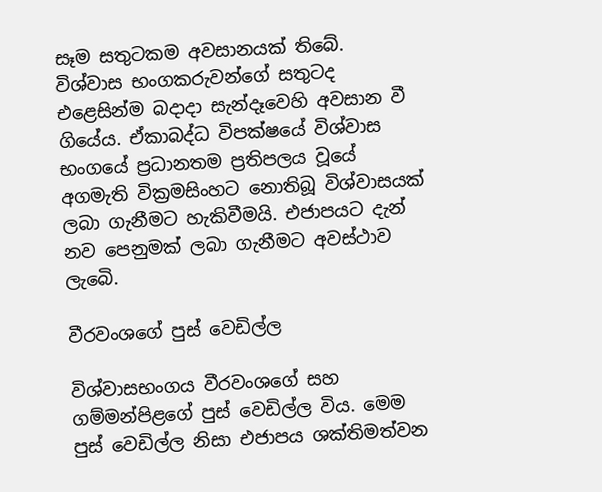සෑම සතුටකම අවසානයක් තිබේ. විශ්වාස භංගකරුවන්ගේ සතුටද එළෙසින්ම බදාදා සැන්දෑවෙහි අවසාන වී ගියේය. ඒකාබද්ධ විපක්ෂයේ විශ්වාස භංගයේ ප්‍රධානතම ප්‍රතිපලය වූයේ අගමැති වික්‍රමසිංහට නොතිබූ විශ්වාසයක් ලබා ගැනීමට හැකිවීමයි. එජාපයට දැන් නව පෙනුමක් ලබා ගැනීමට අවස්ථාව ලැබෙි.

වීරවංශගේ පුස් වෙඩිල්ල

විශ්වාසභංගය වීරවංශගේ සහ ගම්මන්පිළගේ පුස් වෙඩිල්ල විය. මෙම පුස් වෙඩිල්ල නිසා එජාපය ශක්තිමත්වන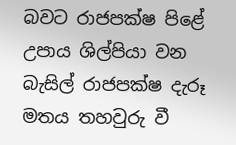බවට රාජපක්ෂ පිළේ උපාය ශිල්පියා වන බැසිල් රාජපක්ෂ දැරූ මතය තහවුරු වී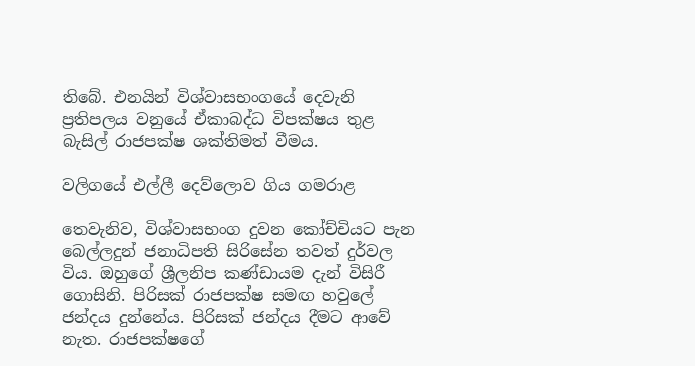තිබේ. එනයින් විශ්වාසභංගයේ දෙවැනි ප්‍රතිපලය වනුයේ ඒකාබද්ධ විපක්ෂය තුළ බැසිල් රාජපක්ෂ ශක්තිමත් වීමය.

වලිගයේ එල්ලී දෙව්ලොව ගිය ගමරාළ

තෙවැනිව, විශ්වාසභංග දුවන කෝච්චියට පැන බෙල්ලදුන් ජනාධිපති සිරිසේන තවත් දුර්වල විය. ඔහුගේ ශ්‍රීලනිප කණ්ඩායම දැන් විසිරී ගොසිනි. පිරිසක් රාජපක්ෂ සමඟ හවුලේ ජන්දය දුන්නේය. පිරිසක් ජන්දය දීමට ආවේ නැත. රාජපක්ෂගේ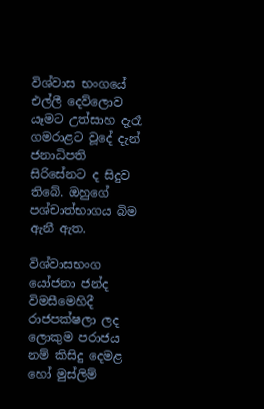විශ්වාස භංගයේ එල්ලී දෙව්ලොව යෑමට උත්සාහ දැරෑ ගමරාළට වූදේ දැන් ජනාධිපති සිරිසේනට ද සිදුව තිබේ. ඔහුගේ පශ්චාත්භාගය බිම ඇනී ඇත.

විශ්වාසභංග යෝජනා ජන්ද විමසීමෙහිදී රාජපක්ෂලා ලද ලොකුම පරාජය නම් කිසිදු දෙමළ හෝ මුස්ලිම්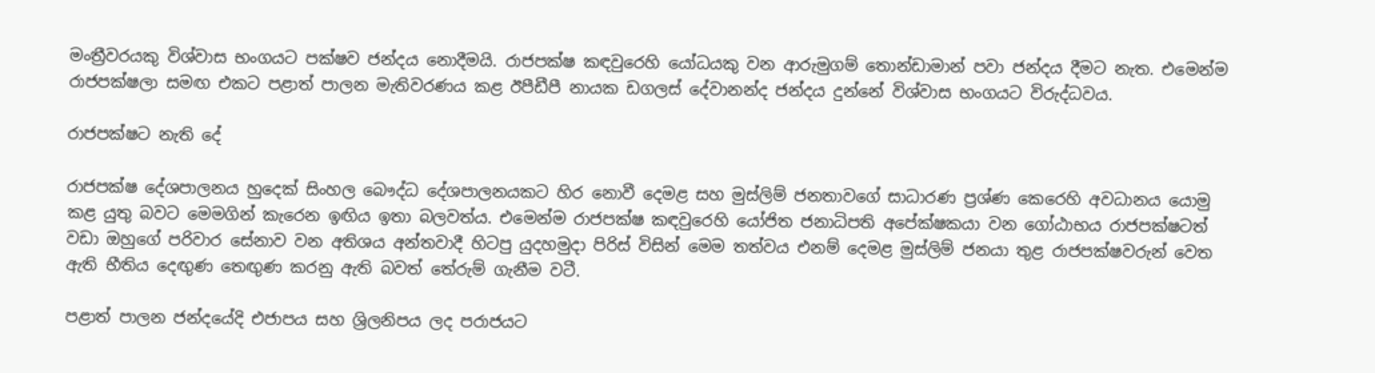මංත්‍රීවරයකු විශ්වාස භංගයට පක්ෂව ජන්දය නොදීමයි. රාජපක්ෂ කඳවුරෙහි යෝධයකු වන ආරුමුගම් තොන්ඩාමාන් පවා ජන්දය දීමට නැත. එමෙන්ම රාජපක්ෂලා සමඟ එකට පළාත් පාලන මැතිවරණය කළ ඊපීඩීපී නායක ඩගලස් දේවානන්ද ජන්දය දුන්නේ විශ්වාස භංගයට විරුද්ධවය.

රාජපක්ෂට නැති දේ

රාජපක්ෂ දේශපාලනය හුදෙක් සිංහල බෞද්ධ දේශපාලනයකට හිර නොවී දෙමළ සහ මුස්ලිම් ජනතාවගේ සාධාරණ ප්‍රශ්ණ කෙරෙහි අවධානය යොමු කළ යුතු බවට මෙමගින් කැරෙන ඉඟිය ඉතා බලවත්ය. එමෙන්ම රාජපක්ෂ කඳවුරෙහි යෝජිත ජනාධිපති අපේක්ෂකයා වන ගෝඨාභය රාජපක්ෂටත් වඩා ඔහුගේ පරිවාර සේනාව වන අතිශය අන්තවාදී හිටපු යුදහමුදා පිරිස් විසින් මෙම තත්වය එනම් දෙමළ මුස්ලිම් ජනයා තුළ රාජපක්ෂවරුන් වෙත ඇති භීතිය දෙඟුණ තෙඟුණ කරනු ඇති බවත් තේරුම් ගැනීම වටී.

පළාත් පාලන ජන්දයේදි එජාපය සහ ශ්‍රිලනිපය ලද පරාජයට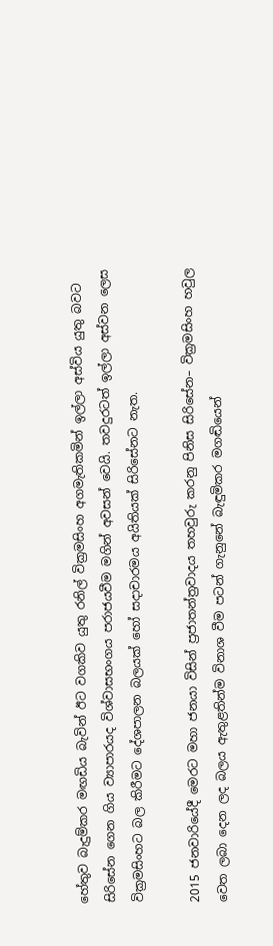හේතුව බැදුම්කර මඟඩිය බැවින් ඊට වගකිව යුතු රනිල් වික්‍රමසිංහ අගමැතිකමින් ඉල්ලා අස්විය යුතු බවට සිරිසේන ගෙන ගිය ව්‍යාපාරයද විශ්වාසභංගය පරාජයවීම මගින් අවසන් වෙයි. තවදුරටත් ඉල්ලා අස්වන ලෙස වික්‍රමසිංහට බල කිරීමට දේශපාලන බලයක් හෝ සදාචාරමය අයිතියක් සිරිසේනට නැත.

2015 ජනවාරියේදී මෙරට මහා ජනයා විසින් ප්‍රජාතන්ත්‍රවාදය තහවුරු කරනු පිනිස සිරිසේන– වික්‍රමසිංහ හවුල වෙත ලබා දෙන ලද බලය ඇතුළතින්ම විනාශ වීම පටන් ගැනුනේ බැඳුමිකර මගඬියෙන්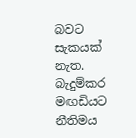බවට සැකයක් නැත. බැදුම්කර මඟඩියට නීතිමය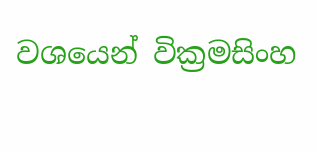වශයෙන් වික්‍රමසිංහ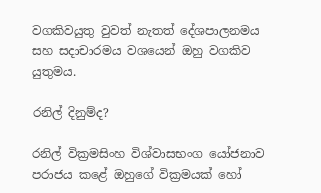වගකිවයුතු වුවත් නැතත් දේශපාලනමය සහ සදාචාරමය වශයෙන් ඔහු වගකිව යුතුමය.

රනිල් දිනුම්ද?

රනිල් වික්‍රමසිංහ විශ්වාසභංග යෝජනාව පරාජය කළේ ඔහුගේ වික්‍රමයක් හෝ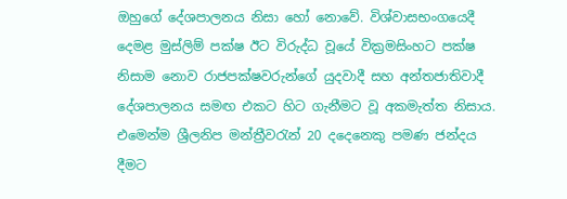ඔහුගේ දේශපාලනය නිසා හෝ නොවේ. විශ්වාසභංගයෙදී දෙමළ මුස්ලිම් පක්ෂ ඊට විරුද්ධ වූයේ වික්‍රමසිංහට පක්ෂ නිසාම නොව රාජපක්ෂවරුන්ගේ යුදවාදී සහ අන්තජාතිවාදී දේශපාලනය සමඟ එකට හිට ගැනීමට වූ අකමැත්ත නිසාය. එමෙන්ම ශ්‍රීලනිප මන්ත්‍රීවරැන් 20 දදෙනෙකු පමණ ජන්දය දීමට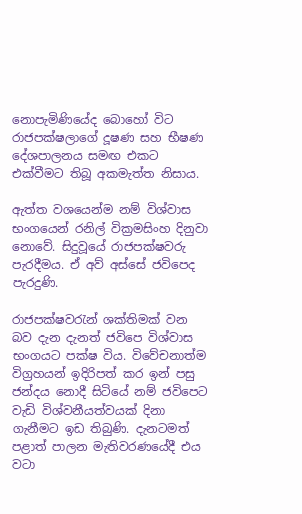නොපැමිණියේද බොහෝ විට රාජපක්ෂලාගේ දූෂණ සහ භීෂණ දේශපාලනය සමඟ එකට එක්වීමට තිබූ අකමැත්ත නිසාය.

ඇත්ත වශයෙන්ම නම් විශ්වාස භංගයෙන් රනිල් වික්‍රමසිංහ දිනුවා නොවේ. සිදුවූයේ රාජපක්ෂවරු පැරදීමය. ඒ අව් අස්සේ ජවිපෙද පැරදුණි.

රාජපක්ෂවරැන් ශක්තිමක් වන බව දැන දැනත් ජවිපෙ විශ්වාස භංගයට පක්ෂ විය. විවේචනාත්ම විග්‍රහයන් ඉදිරිපත් කර ඉන් පසු ජන්දය නොදී සිටියේ නම් ජවිපෙට වැඩි විශ්වනීයත්වයක් දිනා ගැනීමට ඉඩ තිබුණි. දැනටමත් පළාත් පාලන මැතිවරණයේදී එය වටා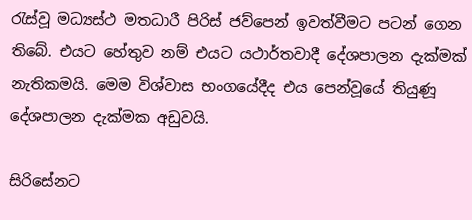රැස්වූ මධ්‍යස්ථ මතධාරී පිරිස් ජව්පෙන් ඉවත්වීමට පටන් ගෙන තිබේ. එයට හේතුව නම් එයට යථාර්තවාදී දේශපාලන දැක්මක් නැතිකමයි. මෙම විශ්වාස භංගයේදීද එය පෙන්වූයේ තියුණූ දේශපාලන දැක්මක අඩුවයි.

සිරිසේනට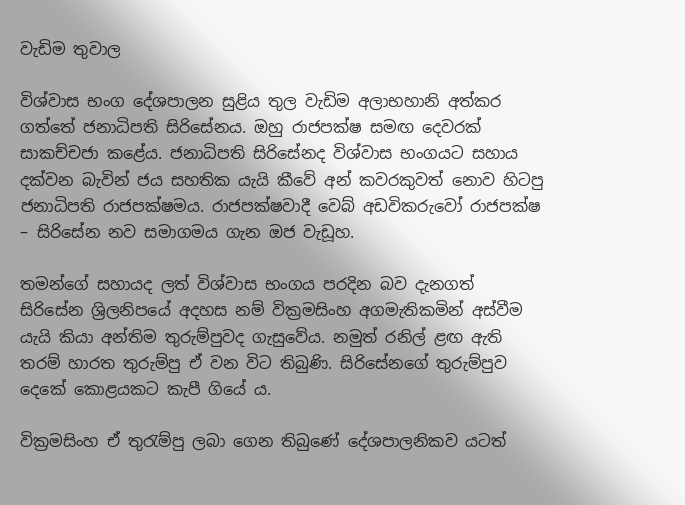වැඩිම තුවාල

විශ්වාස භංග දේශපාලන සුළිය තුල වැඩිම අලාභහානි අත්කර ගත්තේ ජනාධිපති සිරිසේනය. ඔහු රාජපක්ෂ සමඟ දෙවරක් සාකච්චජා කළේය. ජනාධිපති සිරිසේනද විශ්වාස භංගයට සහාය දක්වන බැවින් ජය සහතික යැයි කීවේ අන් කවරකුවත් නොව හිටපු ජනාධිපති රාජපක්ෂමය. රාජපක්ෂවාදී වෙබ් අඩවිකරුවෝ රාජපක්ෂ – සිරිසේන නව සමාගමය ගැන ඔජ වැඩූහ.

තමන්ගේ සහායද ලත් විශ්වාස භංගය පරදින බව දැනගත් සිරිසේන ශ්‍රිලනිපයේ අදහස නම් වික්‍රමසිංහ අගමැතිකමින් අස්වීම යැයි කියා අන්තිම තුරුම්පුවද ගැසුවේය. නමුත් රනිල් ළඟ ඇති තරම් හාරත තුරුම්පු ඒ වන විට තිබුණි. සිරිසේනගේ තුරුම්පුව දෙකේ කොළයකට කැපී ගියේ ය.

වික්‍රමසිංහ ඒ තුරැම්පු ලබා ගෙන තිබුණේ දේශපාලනිකව යටත්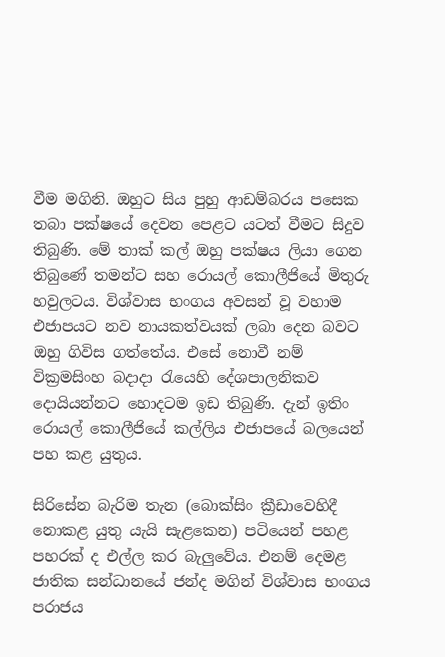වීම මගිනි. ඔහුට සිය පුහු ආඩම්බරය පසෙක තබා පක්ෂයේ දෙවන පෙළට යටත් වීමට සිදුව තිබුණි. මේ තාක් කල් ඔහු පක්ෂය ලියා ගෙන තිබුණේ තමන්ට සහ රොයල් කොලීජියේ මිතුරු හවුලටය. විශ්වාස භංගය අවසන් වූ වහාම එජාපයට නව නායකත්වයක් ලබා දෙන බවට ඔහු ගිවිස ගත්තේය. එසේ නොවී නම් වික්‍රමසිංහ බදාදා රැයෙහි දේශපාලනිකව දොයියන්නට හොදටම ඉඩ තිබුණි. දැන් ඉතිං රොයල් කොලීජියේ කල්ලිය එජාපයේ බලයෙන් පහ කළ යුතුය.

සිරිසේන බැරිම තැන (බොක්සිං ක්‍රීඩාවෙහිදී නොකළ යුතු යැයි සැළකෙන) පටියෙන් පහළ පහරක් ද එල්ල කර බැලුවේය. එනම් දෙමළ ජාතික සන්ධානයේ ජන්ද මගින් විශ්වාස භංගය පරාජය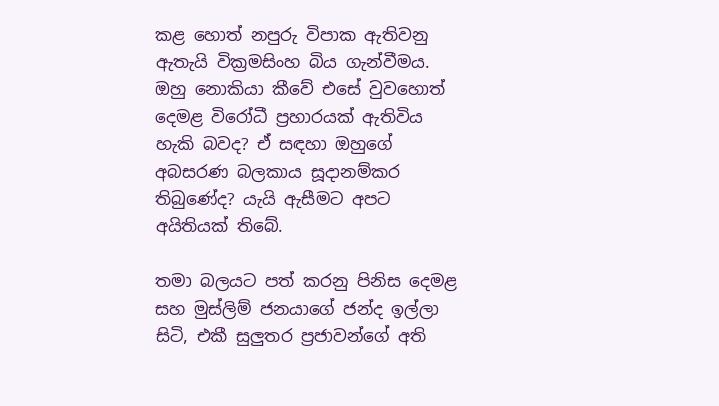කළ හොත් නපුරු විපාක ඇතිවනු ඇතැයි වික්‍රමසිංහ බිය ගැන්වීමය. ඔහු නොකියා කීවේ එසේ වුවහොත් දෙමළ විරෝධී ප්‍රහාරයක් ඇතිවිය හැකි බවද? ඒ සඳහා ඔහුගේ අබසරණ බලකාය සූදානම්කර තිබුණේද? යැයි ඇසීමට අපට අයිතියක් තිබේ.

තමා බලයට පත් කරනු පිනිස දෙමළ සහ මුස්ලිම් ජනයාගේ ජන්ද ඉල්ලා සිටි, එකී සුලුතර ප්‍රජාවන්ගේ අති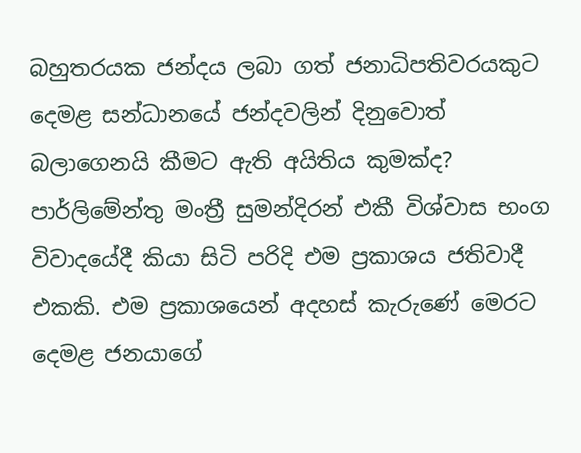බහුතරයක ජන්දය ලබා ගත් ජනාධිපතිවරයකුට දෙමළ සන්ධානයේ ජන්දවලින් දිනුවොත් බලාගෙනයි කීමට ඇති අයිතිය කුමක්ද? පාර්ලිමේන්තු මංත්‍රී සුමන්දිරන් එකී විශ්වාස භංග විවාදයේදී කියා සිටි පරිදි එම ප්‍රකාශය ජතිවාදී එකකි. එම ප්‍රකාශයෙන් අදහස් කැරුණේ මෙරට දෙමළ ජනයාගේ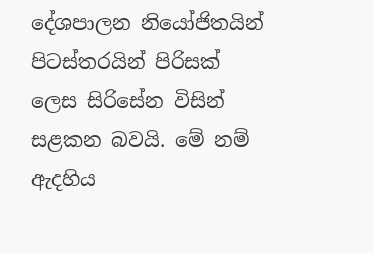දේශපාලන නියෝජිතයින් පිටස්තරයින් පිරිසක් ලෙස සිරිසේන විසින් සළකන බවයි. මේ නම් ඇදහිය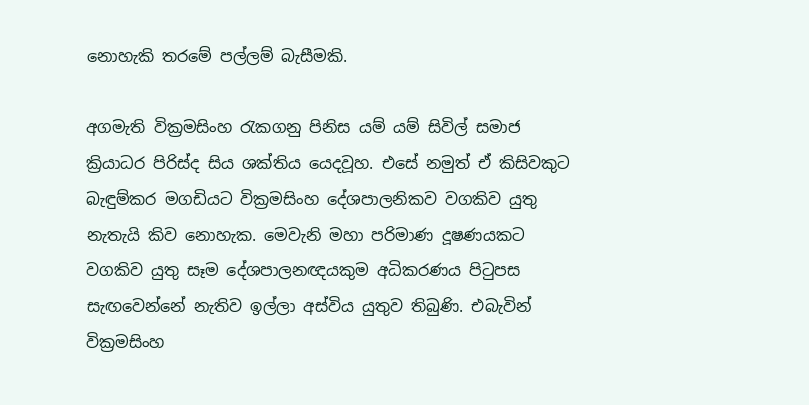නොහැකි තරමේ පල්ලම් බැසීමකි.

අගමැති වික්‍රමසිංහ රැකගනු පිනිස යම් යම් සිවිල් සමාජ ක්‍රියාධර පිරිස්ද සිය ශක්තිය යෙදවූහ. එසේ නමුත් ඒ කිසිවකුට බැඳුම්කර මගඩියට වික්‍රමසිංහ දේශපාලනිකව වගකිව යුතු නැතැයි කිව නොහැක. මෙවැනි මහා පරිමාණ දූෂණයකට වගකිව යුතු සෑම දේශපාලනඥයකුම අධිකරණය පිටුපස සැඟවෙන්නේ නැතිව ඉල්ලා අස්විය යුතුව තිබුණි. එබැවින් වික්‍රමසිංහ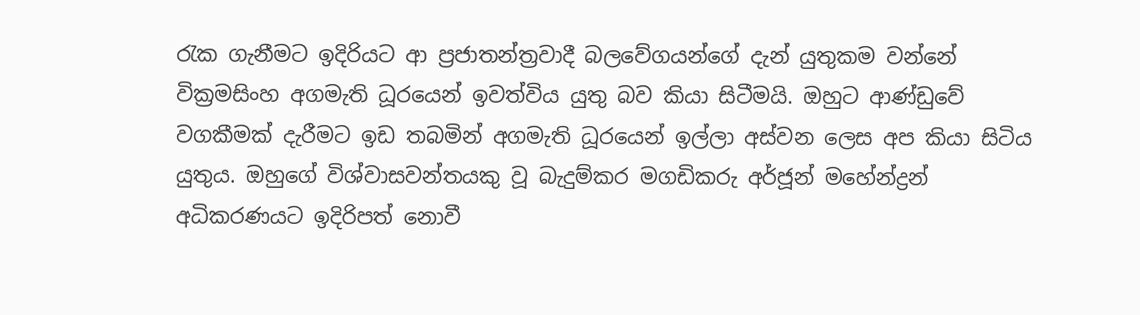රැක ගැනීමට ඉදිරියට ආ ප්‍රජාතන්ත්‍රවාදී බලවේගයන්ගේ දැන් යුතුකම වන්නේ වික්‍රමසිංහ අගමැති ධූරයෙන් ඉවත්විය යුතු බව කියා සිටීමයි. ඔහුට ආණ්ඩුවේ වගකීමක් දැරීමට ඉඩ තබමින් අගමැති ධූරයෙන් ඉල්ලා අස්වන ලෙස අප කියා සිටිය යුතුය. ඔහුගේ විශ්වාසවන්තයකු වූ බැදුම්කර මගඩිකරු අර්ජූන් මහේන්ද්‍රන් අධිකරණයට ඉදිරිපත් නොවී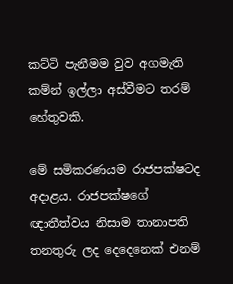කට්ටි පැනීමම වුව අගමැති කම්න් ඉල්ලා අස්වීමට තරම් හේතුවකි.

මේ සමිකරණයම රාජපක්ෂටද අදාළය. රාජපක්ෂගේ ඥාතීත්වය නිසාම තානාපති තනතුරු ලද දෙදෙනෙක් එනම්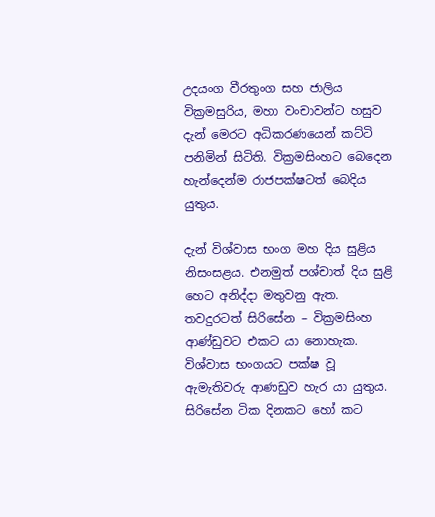උදයංග වීරතුංග සහ ජාලිය වික්‍රමසුරිය, මහා වංචාවන්ට හසුව දැන් මෙරට අධිකරණයෙන් කට්ටි පනිමින් සිටිති. වික්‍රමසිංහට බෙදෙන හැන්දෙන්ම රාජපක්ෂටත් බෙදිය යුතුය.

දැන් විශ්වාස භංග මහ දිය සුළිය නිසංසළය. එනමුත් පශ්චාත් දිය සුළි හෙට අනිද්දා මතුවනු ඇත. තවදුරටත් සිරිසේන – වික්‍රමසිංහ ආණ්ඩුවට එකට යා නොහැක. විශ්වාස භංගයට පක්ෂ වූ ඇමැතිවරු ආණඩුව හැර යා යුතුය. සිරිසේන ටික දිනකට හෝ කට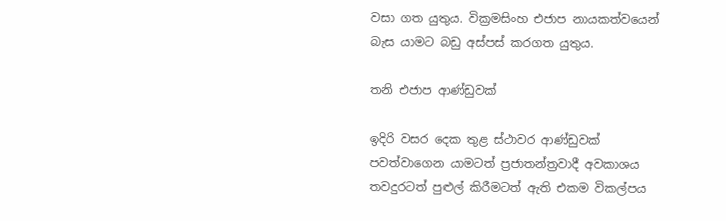වසා ගත යුතුය. වික්‍රමසිංහ එජාප නායකත්වයෙන් බැස යාමට බඩු අස්පස් කරගත යුතුය.

තනි එජාප ආණ්ඩුවක්

ඉදිරි වසර දෙක තුළ ස්ථාවර ආණ්ඩුවක් පවත්වාගෙන යාමටත් ප්‍රජාතන්ත්‍රවාදී අවකාශය තවදුරටත් පුළුල් කිරීමටත් ඇති එකම විකල්පය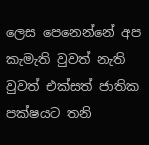ලෙස පෙනෙන්නේ අප කැමැති වුවත් නැති වුවත් එක්සත් ජාතික පක්ෂයට තනි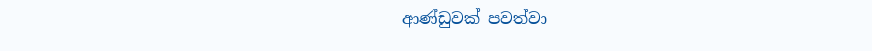ආණ්ඩුවක් පවත්වා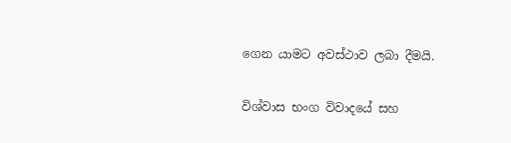ගෙන යාමට අවස්ථාව ලබා දීමයි.

විශ්වාස භංග විවාදයේ සහ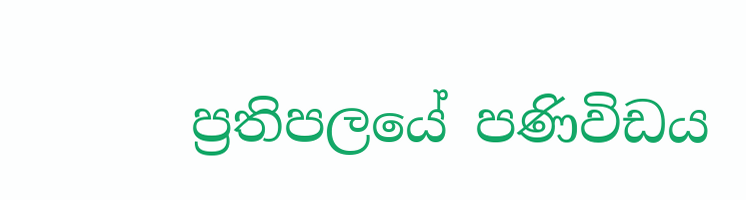ප්‍රතිපලයේ පණිවිඩය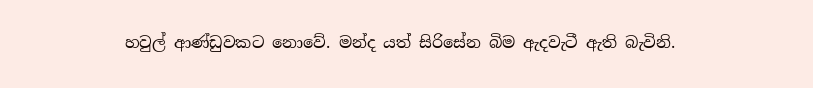හවුල් ආණ්ඩුවකට නොවේ. මන්ද යත් සිරිසේන බිම ඇදවැටී ඇති බැවිනි.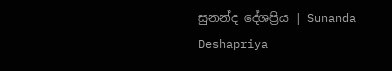සුනන්ද දේශප්‍රිය | Sunanda Deshapriya